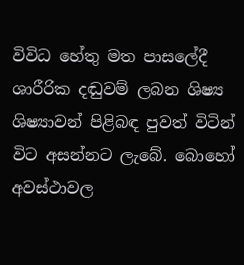විවිධ හේතු මත පාසලේදී ශාරීරික දඬුවම් ලබන ශිෂ්‍ය ශිෂ්‍යාවන් පිළිබඳ පුවත් විටින් විට අසන්නට ලැබේ. බොහෝ අවස්ථාවල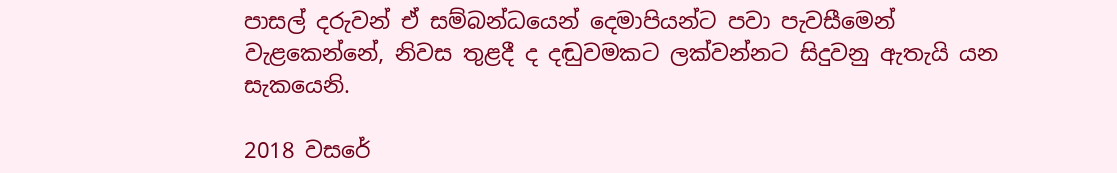පාසල් දරුවන් ඒ සම්බන්ධයෙන් දෙමාපියන්ට පවා පැවසීමෙන් වැළකෙන්නේ, නිවස තුළදී ද දඬුවමකට ලක්වන්නට සිදුවනු ඇතැයි යන සැකයෙනි.

2018 වසරේ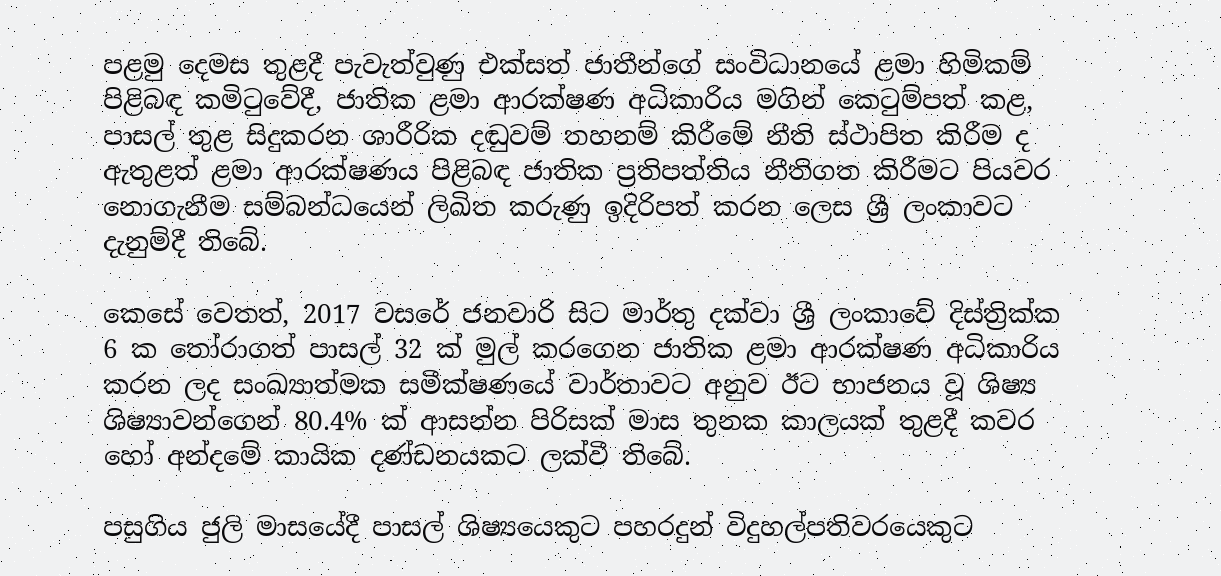පළමු දෙමස තුළදී පැවැත්වුණු එක්සත් ජාතීන්ගේ සංවිධානයේ ළමා හිමිකම් පිළිබඳ කමිටුවේදී, ජාතික ළමා ආරක්ෂණ අධිකාරිය මගින් කෙටුම්පත් කළ, පාසල් තුළ සිදුකරන ශාරීරික දඬුවම් තහනම් කිරීමේ නීති ස්ථාපිත කිරීම ද ඇතුළත් ළමා ආරක්ෂණය පිළිබඳ ජාතික ප්‍රතිපත්තිය නීතිගත කිරීමට පියවර නොගැනීම සම්බන්ධයෙන් ලිඛිත කරුණු ඉදිරිපත් කරන ලෙස ශ්‍රී ලංකාවට දැනුම්දී තිබේ.

කෙසේ වෙතත්, 2017 වසරේ ජනවාරි සිට මාර්තු දක්වා ශ්‍රී ලංකාවේ දිස්ත්‍රික්ක 6 ක තෝරාගත් පාසල් 32 ක් මුල් කරගෙන ජාතික ළමා ආරක්ෂණ අධිකාරිය කරන ලද සංඛ්‍යාත්මක සමීක්ෂණයේ වාර්තාවට අනුව ඊට භාජනය වූ ශිෂ්‍ය ශිෂ්‍යාවන්ගෙන් 80.4% ක් ආසන්න පිරිසක් මාස තුනක කාලයක් තුළදී කවර හෝ අන්දමේ කායික දණ්ඩනයකට ලක්වී තිබේ.

පසුගිය ජුලි මාසයේදී පාසල් ශිෂ්‍යයෙකුට පහරදුන් විදුහල්පතිවරයෙකුට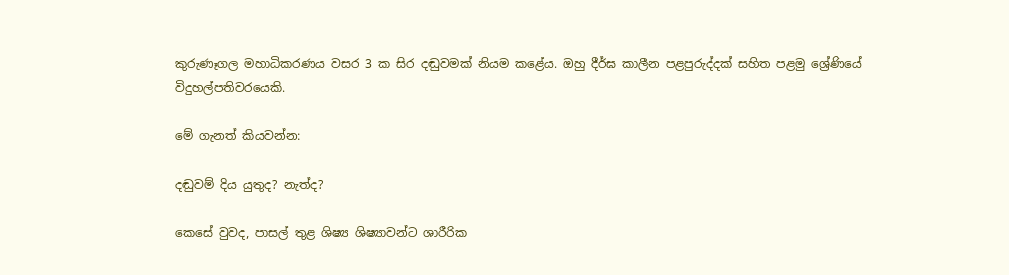කුරුණෑගල මහාධිකරණය වසර 3 ක සිර දඬුවමක් නියම කළේය. ඔහු දීර්ඝ කාලීන පළපුරුද්දක් සහිත පළමු ශ්‍රේණියේ විදුහල්පතිවරයෙකි.

මේ ගැනත් කියවන්න:

දඬුවම් දිය යුතුද? නැත්ද?

කෙසේ වුවද, පාසල් තුළ ශිෂ්‍ය ශිෂ්‍යාවන්ට ශාරීරික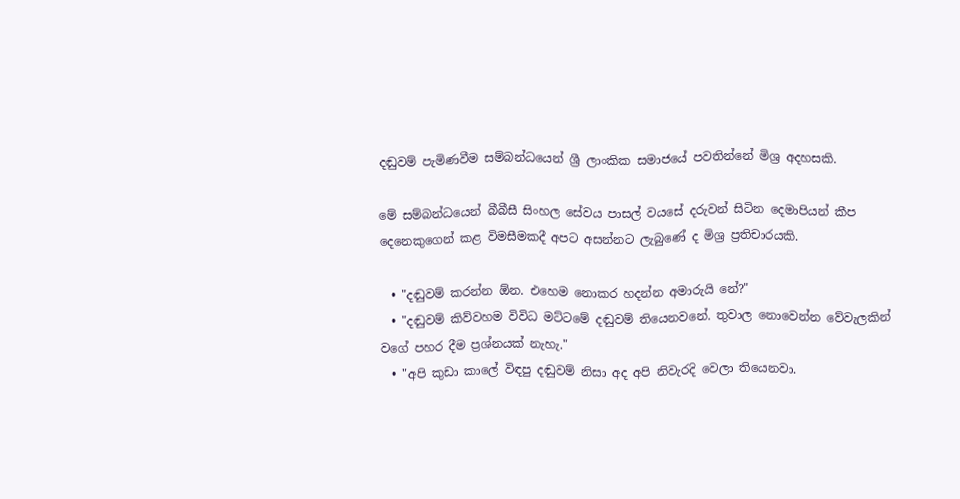දඬුවම් පැමිණවීම සම්බන්ධයෙන් ශ්‍රී ලාංකික සමාජයේ පවතින්නේ මිශ්‍ර අදහසකි.

මේ සම්බන්ධයෙන් බීබීසී සිංහල සේවය පාසල් වයසේ දරුවන් සිටින දෙමාපියන් කීප දෙනෙකුගෙන් කළ විමසීමකදී අපට අසන්නට ලැබුණේ ද මිශ්‍ර ප්‍රතිචාරයකි.

  • "දඬුවම් කරන්න ඕන. එහෙම නොකර හදන්න අමාරුයි නේ?"
  • "දඬුවම් කිව්වහම විවිධ මට්ටමේ දඬුවම් තියෙනවනේ. තුවාල නොවෙන්න වේවැලකින් වගේ පහර දීම ප්‍රශ්නයක් නැහැ."
  • "අපි කුඩා කාලේ විඳපු දඬුවම් නිසා අද අපි නිවැරදි වෙලා තියෙනවා.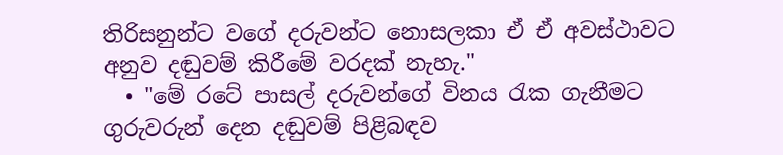තිරිසනුන්ට වගේ දරුවන්ට නොසලකා ඒ ඒ අවස්ථාවට අනුව දඬුවම් කිරීමේ වරදක් නැහැ."
  • "මේ රටේ පාසල් දරුවන්ගේ විනය රැක ගැනීමට ගුරුවරුන් දෙන දඬුවම් පිළිබඳව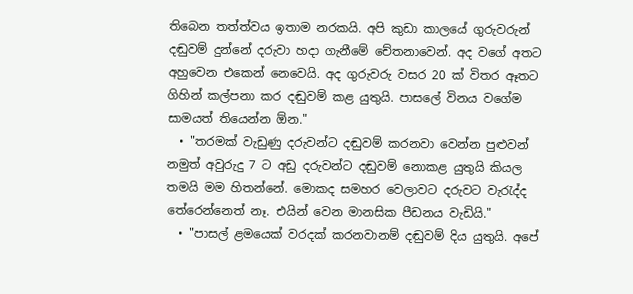තිබෙන තත්ත්වය ඉතාම නරකයි. අපි කුඩා කාලයේ ගුරුවරුන් දඬුවම් දුන්නේ දරුවා හදා ගැනීමේ චේතනාවෙන්. අද වගේ අතට අහුවෙන එකෙන් නෙවෙයි. අද ගුරුවරු වසර 20 ක් විතර ඈතට ගිහින් කල්පනා කර දඬුවම් කළ යුතුයි. පාසලේ විනය වගේම සාමයත් තියෙන්න ඕන."
  • "තරමක් වැඩුණු දරුවන්ට දඬුවම් කරනවා වෙන්න පුළුවන් නමුත් අවුරුදු 7 ට අඩු දරුවන්ට දඬුවම් නොකළ යුතුයි කියල තමයි මම හිතන්නේ. මොකද සමහර වෙලාවට දරුවට වැරැද්ද තේරෙන්නෙත් නෑ. එයින් වෙන මානසික පීඩනය වැඩියි."
  • "පාසල් ළමයෙක් වරදක් කරනවානම් දඬුවම් දිය යුතුයි. අපේ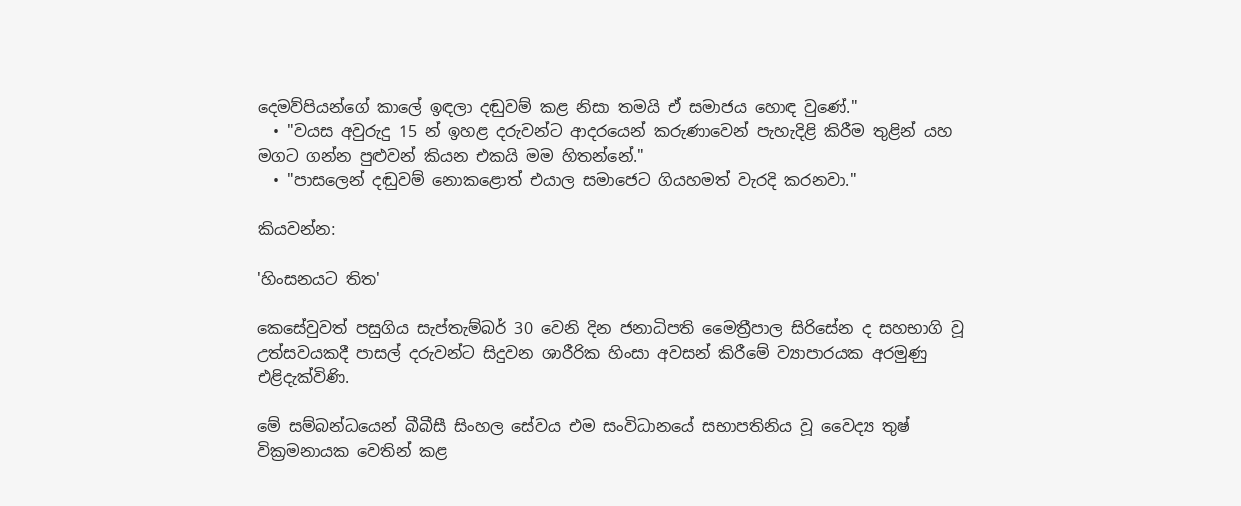දෙමව්පියන්ගේ කාලේ ඉඳලා දඬුවම් කළ නිසා තමයි ඒ සමාජය හොඳ වුණේ."
  • "වයස අවුරුදු 15 න් ඉහළ දරුවන්ට ආදරයෙන් කරුණාවෙන් පැහැදිළි කිරීම තුළින් යහ මගට ගන්න පුළුවන් කියන එකයි මම හිතන්නේ."
  • "පාසලෙන් දඬුවම් නොකළොත් එයාල සමාජෙට ගියහමත් වැරදි කරනවා."

කියවන්න:

'හිංසනයට තිත'

කෙසේවුවත් පසුගිය සැප්තැම්බර් 30 වෙනි දින ජනාධිපති මෛත්‍රීපාල සිරිසේන ද සහභාගි වූ උත්සවයකදී පාසල් දරුවන්ට සිදුවන ශාරීරික හිංසා අවසන් කිරීමේ ව්‍යාපාරයක අරමුණු එළිදැක්විණි.

මේ සම්බන්ධයෙන් බීබීසී සිංහල සේවය එම සංවිධානයේ සභාපතිනිය වූ වෛද්‍ය තුෂ් වික්‍රමනායක වෙතින් කළ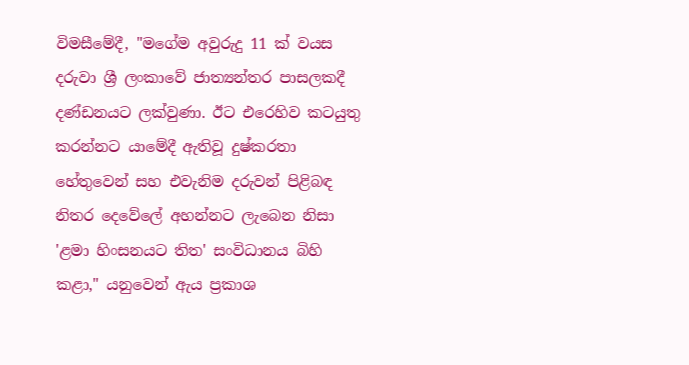විමසීමේදී, "මගේම අවුරුදු 11 ක් වයස දරුවා ශ්‍රී ලංකාවේ ජාත්‍යන්තර පාසලකදී දණ්ඩනයට ලක්වුණා. ඊට එරෙහිව කටයුතු කරන්නට යාමේදී ඇතිවූ දුෂ්කරතා හේතුවෙන් සහ එවැනිම දරුවන් පිළිබඳ නිතර දෙවේලේ අහන්නට ලැබෙන නිසා 'ළමා හිංසනයට තිත' සංවිධානය බිහි කළා," යනුවෙන් ඇය ප්‍රකාශ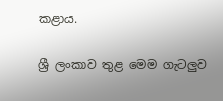කළාය.

ශ්‍රී ලංකාව තුළ මෙම ගැටලුව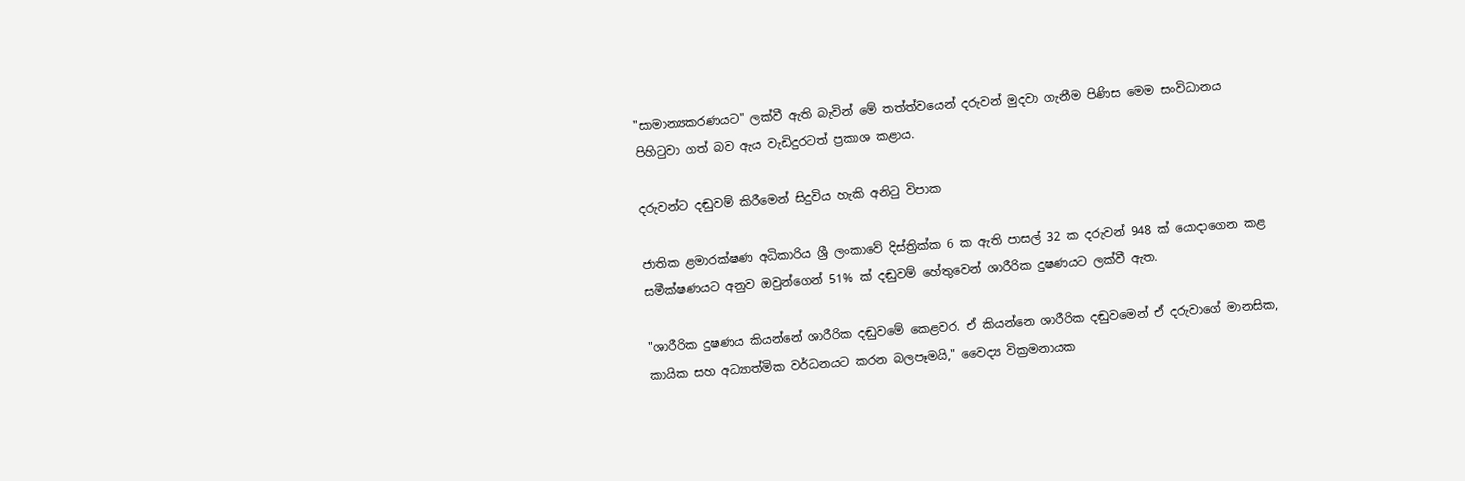"සාමාන්‍යකරණයට" ලක්වී ඇති බැවින් මේ තත්ත්වයෙන් දරුවන් මුදවා ගැනීම පිණිස මෙම සංවිධානය පිහිටුවා ගත් බව ඇය වැඩිදුරටත් ප්‍රකාශ කළාය.

දරුවන්ට දඬුවම් කිරීමෙන් සිදුවිය හැකි අනිටු විපාක

ජාතික ළමාරක්ෂණ අධිකාරිය ශ්‍රී ලංකාවේ දිස්ත්‍රික්ක 6 ක ඇති පාසල් 32 ක දරුවන් 948 ක් යොදාගෙන කළ සමීක්ෂණයට අනුව ඔවුන්ගෙන් 51% ක් දඬුවම් හේතුවෙන් ශාරීරික දුෂණයට ලක්වී ඇත.

"ශාරීරික දුෂණය කියන්නේ ශාරීරික දඬුවමේ කෙළවර. ඒ කියන්නෙ ශාරීරික දඬුවමෙන් ඒ දරුවාගේ මානසික, කායික සහ අධ්‍යාත්මික වර්ධනයට කරන බලපෑමයි," වෛද්‍ය වික්‍රමනායක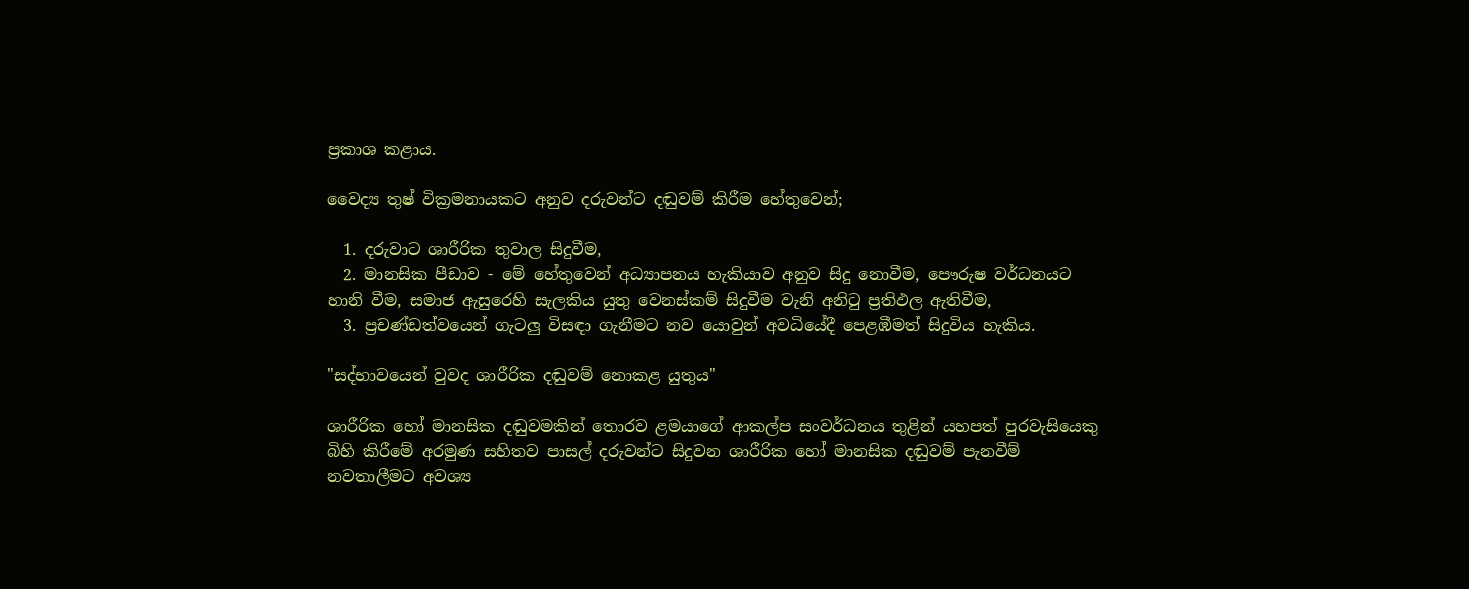ප්‍රකාශ කළාය.

වෛද්‍ය තුෂ් වික්‍රමනායකට අනුව දරුවන්ට දඬුවම් කිරීම හේතුවෙන්;

  1. දරුවාට ශාරීරික තුවාල සිදුවීම,
  2. මානසික පීඩාව - මේ හේතුවෙන් අධ්‍යාපනය හැකියාව අනුව සිදු නොවීම, පෞරුෂ වර්ධනයට හානි වීම, සමාජ ඇසුරෙහි සැලකිය යුතු වෙනස්කම් සිදුවීම වැනි අනිටු ප්‍රතිඵල ඇතිවීම,
  3. ප්‍රචණ්ඩත්වයෙන් ගැටලු විසඳා ගැනීමට නව යොවුන් අවධියේදී පෙළඹීමත් සිදුවිය හැකිය.

"සද්භාවයෙන් වුවද ශාරීරික දඬුවම් නොකළ යුතුය"

ශාරීරික හෝ මානසික දඬුවමකින් තොරව ළමයාගේ ආකල්ප සංවර්ධනය තුළින් යහපත් පුරවැසියෙකු බිහි කිරීමේ අරමුණ සහිතව පාසල් දරුවන්ට සිදුවන ශාරීරික හෝ මානසික දඬුවම් පැනවීම් නවතාලීමට අවශ්‍ය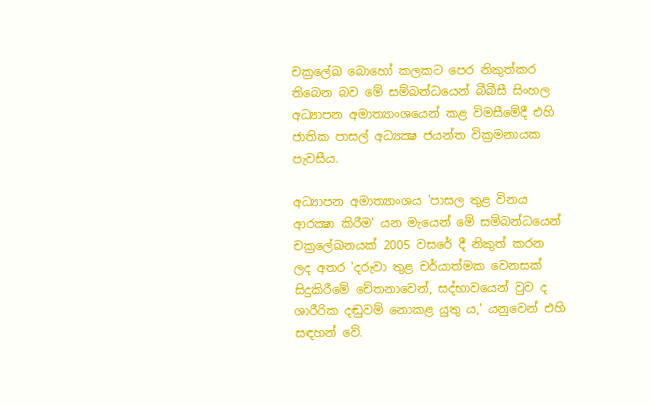චක්‍රලේඛ බොහෝ කලකට පෙර නිකුත්කර තිබෙන බව මේ සම්බන්ධයෙන් බීබීසී සිංහල අධ්‍යාපන අමාත්‍යාංශයෙන් කළ විමසීමේදී එහි ජාතික පාසල් අධ්‍යක්‍ෂ ජයන්ත වික්‍රමනායක පැවසීය.

අධ්‍යාපන අමාත්‍යාංශය 'පාසල තුළ විනය ආරක්‍ෂා කිරීම' යන මැයෙන් මේ සම්බන්ධයෙන් චක්‍රලේඛනයක් 2005 වසරේ දී නිකුත් කරන ලද අතර 'දරුවා තුළ චර්යාත්මක වෙනසක් සිදුකිරීමේ චේතනාවෙන්, සද්භාවයෙන් වුව ද ශාරීරික දඬුවම් නොකළ යුතු ය,' යනුවෙන් එහි සඳහන් වේ.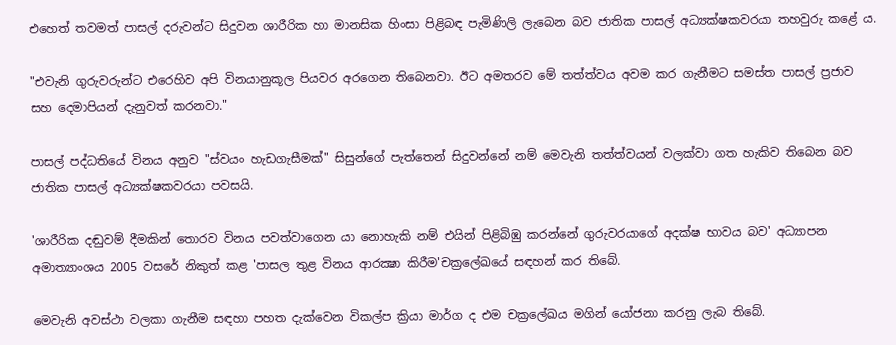එහෙත් තවමත් පාසල් දරුවන්ට සිදුවන ශාරීරික හා මානසික හිංසා පිළිබඳ පැමිණිලි ලැබෙන බව ජාතික පාසල් අධ්‍යක්ෂකවරයා තහවුරු කළේ ය.

"එවැනි ගුරුවරුන්ට එරෙහිව අපි විනයානුකූල පියවර අරගෙන තිබෙනවා. ඊට අමතරව මේ තත්ත්වය අවම කර ගැනීමට සමස්ත පාසල් ප්‍රජාව සහ දෙමාපියන් දැනුවත් කරනවා."

පාසල් පද්ධතියේ විනය අනුව "ස්වයං හැඩගැසීමක්" සිසුන්ගේ පැත්තෙන් සිදුවන්නේ නම් මෙවැනි තත්ත්වයන් වලක්වා ගත හැකිව තිබෙන බව ජාතික පාසල් අධ්‍යක්ෂකවරයා පවසයි.

'ශාරීරික දඬුවම් දීමකින් තොරව විනය පවත්වාගෙන යා නොහැකි නම් එයින් පිළිබිඹු කරන්නේ ගුරුවරයාගේ අදක්ෂ භාවය බව' අධ්‍යාපන අමාත්‍යාංශය 2005 වසරේ නිකුත් කළ 'පාසල තුළ විනය ආරක්‍ෂා කිරීම'චක්‍රලේඛයේ සඳහන් කර තිබේ.

මෙවැනි අවස්ථා වලකා ගැනීම සඳහා පහත දැක්වෙන විකල්ප ක්‍රියා මාර්ග ද එම චක්‍රලේඛය මගින් යෝජනා කරනු ලැබ තිබේ.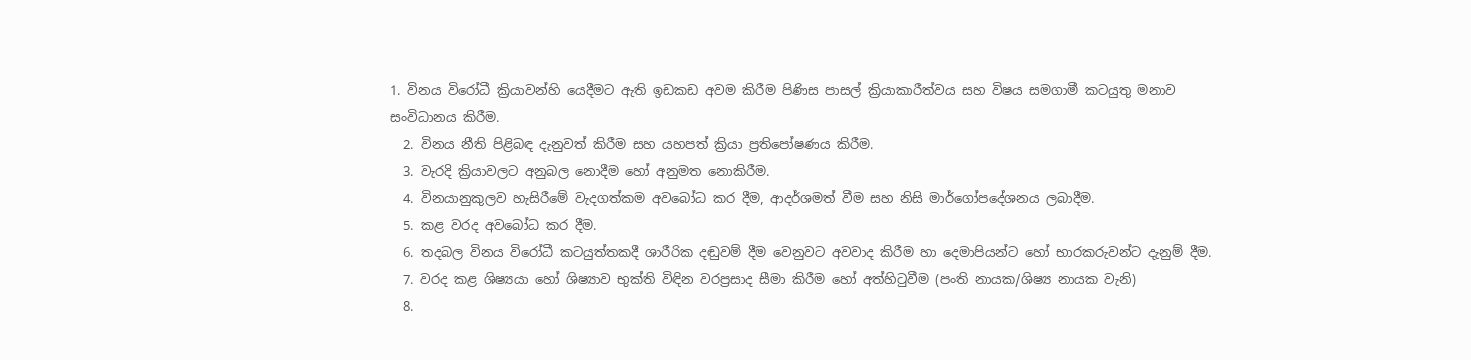1. විනය විරෝධී ක්‍රියාවන්හි යෙදීමට ඇති ඉඩකඩ අවම කිරීම පිණිස පාසල් ක්‍රියාකාරීත්වය සහ විෂය සමගාමී කටයුතු මනාව සංවිධානය කිරීම.
  2. විනය නීති පිළිබඳ දැනුවත් කිරීම සහ යහපත් ක්‍රියා ප්‍රතිපෝෂණය කිරීම.
  3. වැරදි ක්‍රියාවලට අනුබල නොදීම හෝ අනුමත නොකිරීම.
  4. විනයානුකුලව හැසිරීමේ වැදගත්කම අවබෝධ කර දීම, ආදර්ශමත් වීම සහ නිසි මාර්ගෝපදේශනය ලබාදීම.
  5. කළ වරද අවබෝධ කර දීම.
  6. තදබල විනය විරෝධී කටයුත්තකදී ශාරීරික දඬුවම් දීම වෙනුවට අවවාද කිරීම හා දෙමාපියන්ට හෝ භාරකරුවන්ට දැනුම් දීම.
  7. වරද කළ ශිෂ්‍යයා හෝ ශිෂ්‍යාව භුක්ති විඳින වරප්‍රසාද සීමා කිරීම හෝ අත්හිටුවීම (පංති නායක/ශිෂ්‍ය නායක වැනි)
  8.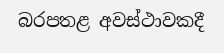බරපතළ අවස්ථාවකදී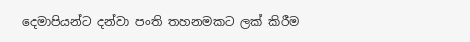දෙමාපියන්ට දන්වා පංති තහනමකට ලක් කිරීම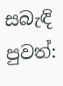සබැඳි පුවත්: